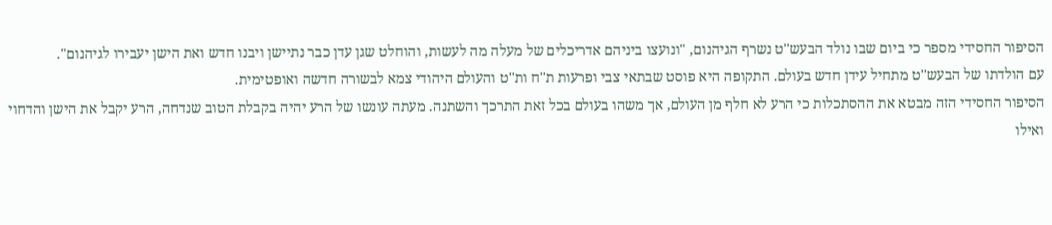הסיפור החסידי מספר כי ביום שבו נולד הבעש''ט נשרף הגיהנום, "ונועצו ביניהם אדריכלים של מעלה מה לעשות, והוחלט שגן עדן כבר נתיישן ויבנו חדש ואת הישן יעבירו לגיהנום".
עם הולדתו של הבעש''ט מתחיל עידן חדש בעולם. התקופה היא פוסט שבתאי צבי ופרעות ת''ח ות''ט והעולם היהודי צמא לבשורה חדשה ואופטימית.
הסיפור החסידי הזה מבטא את ההסתכלות כי הרע לא חלף מן העולם, אך משהו בעולם בכל זאת התרכך והשתנה. מעתה עונשו של הרע יהיה בקבלת הטוב שנדחה, הרע יקבל את הישן והדחוי ואילו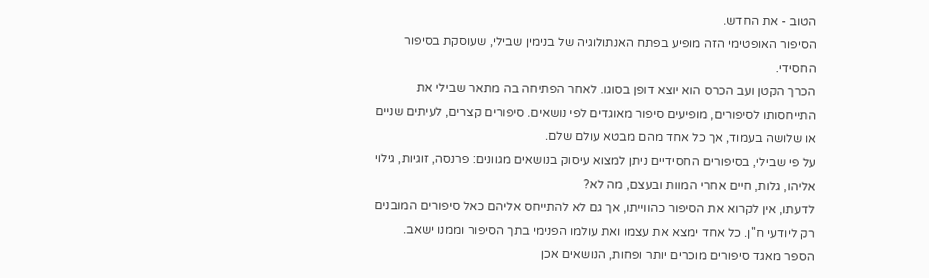הטוב - את החדש.
הסיפור האופטימי הזה מופיע בפתח האנתולוגיה של בנימין שבילי, שעוסקת בסיפור החסידי.
הכרך הקטן ועב הכרס הוא יוצא דופן בסוגו. לאחר הפתיחה בה מתאר שבילי את התייחסותו לסיפורים, מופיעים סיפור מאוגדים לפי נושאים. סיפורים קצרים, לעיתים שניים או שלושה בעמוד, אך כל אחד מהם מבטא עולם שלם.
על פי שבילי, בסיפורים החסידיים ניתן למצוא עיסוק בנושאים מגוונים: פרנסה, זוגיות, גילוי אליהו, גלות, חיים אחרי המוות ובעצם, מה לא?
לדעתו, אין לקרוא את הסיפור כהווייתו, אך גם לא להתייחס אליהם כאל סיפורים המובנים רק ליודעי ח''ן. כל אחד ימצא את עצמו ואת עולמו הפנימי בתך הסיפור וממנו ישאב.
הספר מאגד סיפורים מוכרים יותר ופחות, הנושאים אכן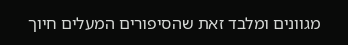מגוונים ומלבד זאת שהסיפורים המעלים חיוך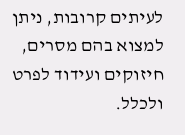לעיתים קרובות, ניתן למצוא בהם מסרים, חיזוקים ועידוד לפרט ולכלל.